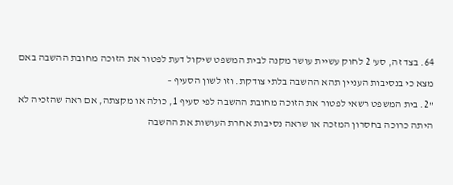64. בצד זה, סע' 2 לחוק עשיית עושר מקנה לבית המשפט שיקול דעת לפטור את הזוכה מחובת ההשבה באם מצא כי בנסיבות העניין תהא ההשבה בלתי צודקת. וזו לשון הסעיף –
"2. בית המשפט רשאי לפטור את הזוכה מחובת ההשבה לפי סעיף 1, כולה או מקצתה, אם ראה שהזכיה לא היתה כרוכה בחסרון המזכה או שראה נסיבות אחרת העושות את ההשבה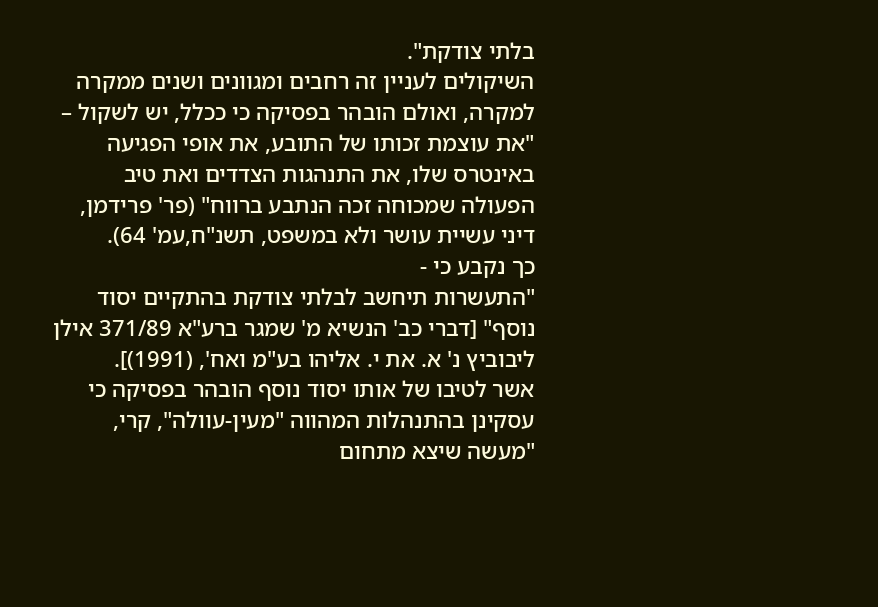בלתי צודקת".
השיקולים לעניין זה רחבים ומגוונים ושנים ממקרה למקרה, ואולם הובהר בפסיקה כי ככלל, יש לשקול –
"את עוצמת זכותו של התובע, את אופי הפגיעה באינטרס שלו, את התנהגות הצדדים ואת טיב הפעולה שמכוחה זכה הנתבע ברווח" (פר' פרידמן, דיני עשיית עושר ולא במשפט, תשנ"ח,עמ' 64).
כך נקבע כי -
"התעשרות תיחשב לבלתי צודקת בהתקיים יסוד נוסף" [דברי כב' הנשיא מ' שמגר ברע"א 371/89 אילן ליבוביץ נ' א. את י. אליהו בע"מ ואח', (1991)].
אשר לטיבו של אותו יסוד נוסף הובהר בפסיקה כי עסקינן בהתנהלות המהווה "מעין-עוולה", קרי, "מעשה שיצא מתחום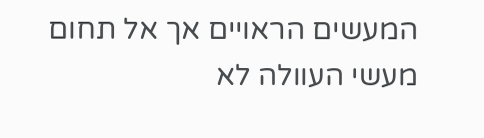המעשים הראויים אך אל תחום מעשי העוולה לא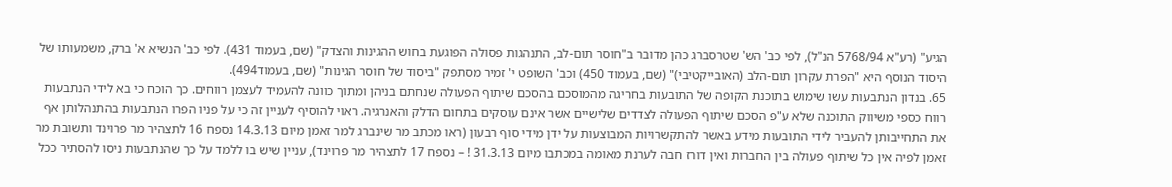הגיע" (רע"א 5768/94 הנ"ל), לפי כב' הש' שטרסברג כהן מדובר ב"חוסר תום-לב, התנהגות פסולה הפוגעת בחוש ההגינות והצדק" (שם, בעמוד 431). לפי כב' הנשיא א' ברק, משמעותו של היסוד הנוסף היא "הפרת עקרון תום-הלב (האובייקטיבי)" (שם, בעמוד 450) וכב' השופט י' זמיר מסתפק "ביסוד של חוסר הגינות" (שם, בעמוד494).
65. בנדון הנתבעות עשו שימוש בתוכנת הקופה של התובעות בחריגה מהמוסכם בהסכם שיתוף הפעולה שנחתם בניהן ומתוך כוונה להעמיד לעצמן רווחים. כך הוכח כי בא לידי הנתבעות רווח כספי משיווק התוכנה שלא ע"פ הסכם שיתוף הפעולה לצדדים שלישיים אשר אינם עוסקים בתחום הדלק והאנרגיה. ראוי להוסיף לעניין זה כי על פניו הפרו הנתבעות בהתנהלותן אף את התחייבותן להעביר לידי התובעות מידע באשר להתקשרויות המבוצעות על ידן מידי סוף רבעון (ראו מכתב מר שינברג למר זאמן מיום 14.3.13 נספח 16 לתצהיר מר פרוינד ותשובת מר זאמן לפיה אין כל שיתוף פעולה בין החברות ואין דורז חבה לערנת מאומה במכתבו מיום 31.3.13 ! – נספח 17 לתצהיר מר פרוינד), עניין שיש בו ללמד על כך שהנתבעות ניסו להסתיר ככל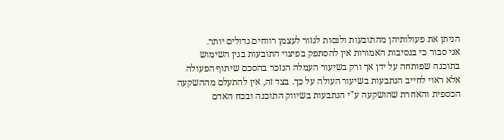הניתן את פעולותיהן מהתובעות ולנסות לגזור לעצמן רווחים גדולים יותר.
אני סבור כי בנסיבות האמורות אין להסתפק בפיצוי התובעות בגין השימוש בתוכנה שפותחה על ידן אך ורק בשיעור העמלה הנזכר בהסכם שיתוף הפעולה אלא ראוי לחייב הנתבעות בשיעור העולה על כך. בצד זה, אין להתעלם מההשקעה הכספית והאחרת שהושקעה ע"י הנתבעות בשיווק התוכנה ובכח האדם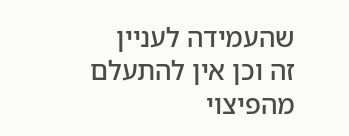שהעמידה לעניין זה וכן אין להתעלם מהפיצוי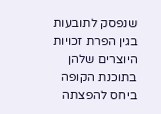שנפסק לתובעות בגין הפרת זכויות היוצרים שלהן בתוכנת הקופה ביחס להפצתה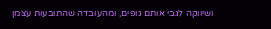ושיווקה לגבי אותם גופים, ומהעובדה שהתובעות עצמן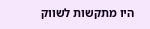היו מתקשות לשווק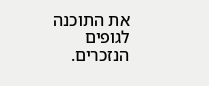את התוכנה לגופים הנזכרים.